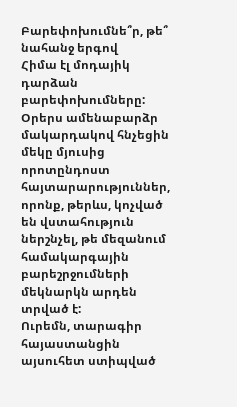Բարեփոխումնե՞ր, թե՞ նահանջ երգով
Հիմա էլ մոդայիկ դարձան բարեփոխումները: Օրերս ամենաբարձր մակարդակով հնչեցին մեկը մյուսից որոտընդոստ հայտարարություններ, որոնք, թերևս, կոչված են վստահություն ներշնչել, թե մեզանում համակարգային բարեշրջումների մեկնարկն արդեն տրված է:
Ուրեմն, տարագիր հայաստանցին այսուհետ ստիպված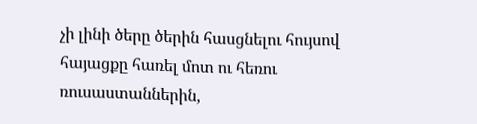չի լինի ծերը ծերին հասցնելու հույսով հայացքը հառել մոտ ու հեռու ռուսաստաններին,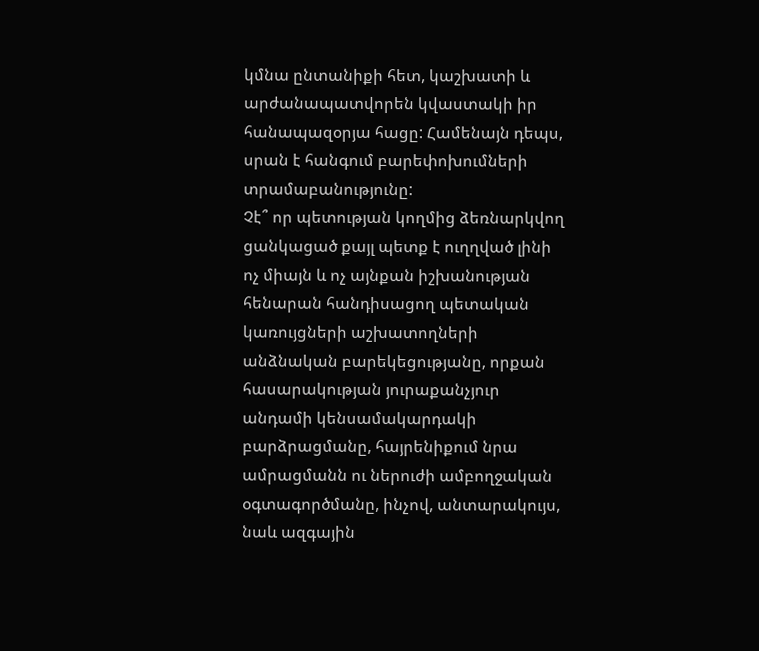կմնա ընտանիքի հետ, կաշխատի և արժանապատվորեն կվաստակի իր հանապազօրյա հացը: Համենայն դեպս, սրան է հանգում բարեփոխումների տրամաբանությունը:
Չէ՞ որ պետության կողմից ձեռնարկվող ցանկացած քայլ պետք է ուղղված լինի ոչ միայն և ոչ այնքան իշխանության հենարան հանդիսացող պետական կառույցների աշխատողների անձնական բարեկեցությանը, որքան հասարակության յուրաքանչյուր անդամի կենսամակարդակի բարձրացմանը, հայրենիքում նրա ամրացմանն ու ներուժի ամբողջական օգտագործմանը, ինչով, անտարակույս, նաև ազգային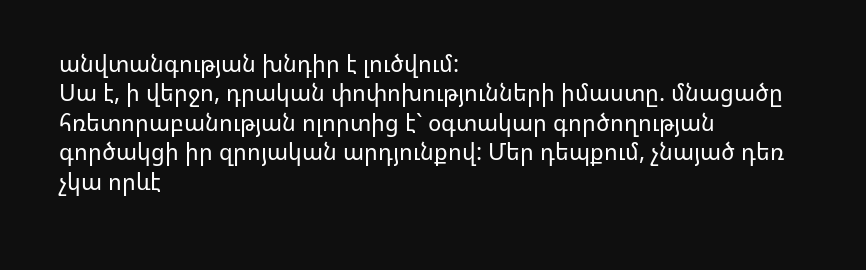անվտանգության խնդիր է լուծվում:
Սա է, ի վերջո, դրական փոփոխությունների իմաստը. մնացածը հռետորաբանության ոլորտից է` օգտակար գործողության գործակցի իր զրոյական արդյունքով: Մեր դեպքում, չնայած դեռ չկա որևէ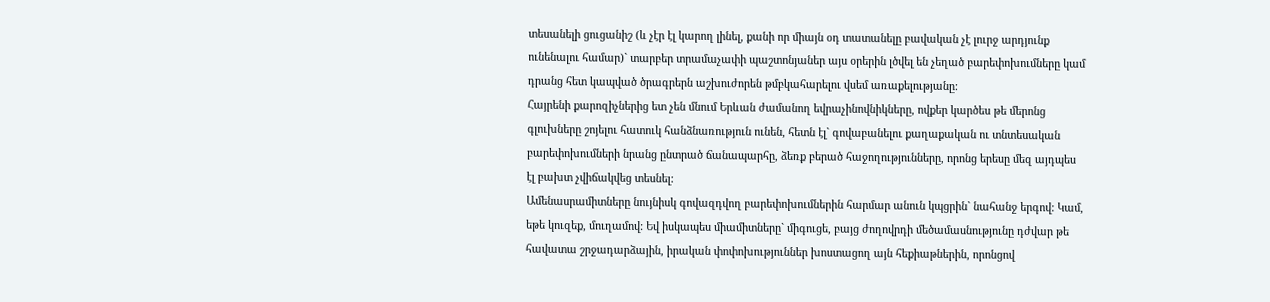տեսանելի ցուցանիշ (և չէր էլ կարող լինել, քանի որ միայն օդ տատանելը բավական չէ լուրջ արդյունք ունենալու համար)` տարբեր տրամաչափի պաշտոնյաներ այս օրերին լծվել են չեղած բարեփոխումները կամ դրանց հետ կապված ծրագրերն աշխուժորեն թմբկահարելու վսեմ առաքելությանը:
Հայրենի քարոզիչներից ետ չեն մնում Երևան ժամանող եվրաչինովնիկները, ովքեր կարծես թե մերոնց գլուխները շոյելու հատուկ հանձնառություն ունեն, հետն էլ` գովաբանելու քաղաքական ու տնտեսական բարեփոխումների նրանց ընտրած ճանապարհը, ձեռք բերած հաջողությունները, որոնց երեսը մեզ այդպես էլ բախտ չվիճակվեց տեսնել:
Ամենասրամիտները նույնիսկ գովազդվող բարեփոխումներին հարմար անուն կպցրին` նահանջ երգով: Կամ, եթե կուզեք, մուղամով: Եվ իսկապես միամիտները` միգուցե, բայց ժողովրդի մեծամասնությունը դժվար թե հավատա շրջադարձային, իրական փոփոխություններ խոստացող այն հեքիաթներին, որոնցով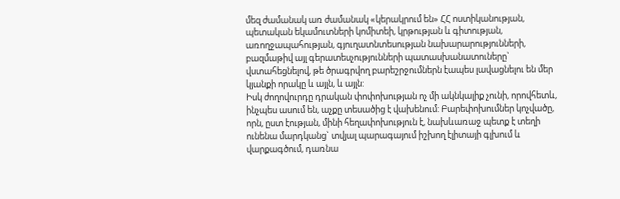մեզ ժամանակ առ ժամանակ «կերակրում են» ՀՀ ոստիկանության, պետական եկամուտների կոմիտեի, կրթության և գիտության, առողջապահության, գյուղատնտեսության նախարարությունների, բազմաթիվ այլ գերատեսչությունների պատասխանատուները` վստահեցնելով, թե ծրագրվող բարեշրջումներն էապես լավացնելու են մեր կյանքի որակը և այլն, և այլն:
Իսկ ժողովուրդը դրական փոփոխության ոչ մի ակնկալիք չունի, որովհետև, ինչպես ասում են, աչքը տեսածից է վախենում: Բարեփոխումներ կոչվածը, որն, ըստ էության, մինի հեղափոխություն է, նախևառաջ պետք է տեղի ունենա մարդկանց` տվյալ պարագայում իշխող էլիտայի գլխում և վարքագծում, դառնա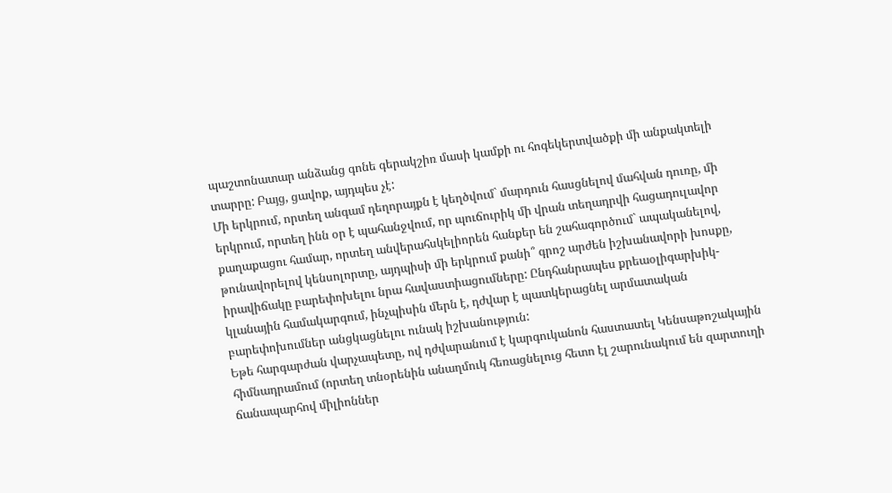պաշտոնատար անձանց գոնե գերակշիռ մասի կամքի ու հոգեկերտվածքի մի անքակտելի տարրը: Բայց, ցավոք, այդպես չէ:
Մի երկրում, որտեղ անգամ դեղորայքն է կեղծվում` մարդուն հասցնելով մահվան դուռը, մի երկրում, որտեղ ինն օր է պահանջվում, որ պուճուրիկ մի վրան տեղադրվի հացադուլավոր քաղաքացու համար, որտեղ անվերահսկելիորեն հանքեր են շահագործում` ապականելով, թունավորելով կենսոլորտը, այդպիսի մի երկրում քանի՞ գրոշ արժեն իշխանավորի խոսքը, իրավիճակը բարեփոխելու նրա հավաստիացումները: Ընդհանրապես քրեաօլիգարխիկ-կլանային համակարգում, ինչպիսին մերն է, դժվար է պատկերացնել արմատական բարեփոխումներ անցկացնելու ունակ իշխանություն:
Եթե հարգարժան վարչապետը, ով դժվարանում է կարգուկանոն հաստատել Կենսաթոշակային հիմնադրամում (որտեղ տնօրենին անաղմուկ հեռացնելուց հետո էլ շարունակում են զարտուղի ճանապարհով միլիոններ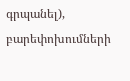գրպանել), բարեփոխումների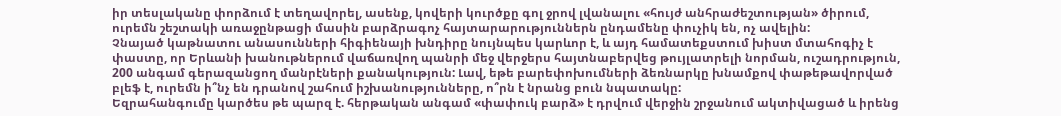իր տեսլականը փորձում է տեղավորել, ասենք, կովերի կուրծքը գոլ ջրով լվանալու «հույժ անհրաժեշտության» ծիրում, ուրեմն շեշտակի առաջընթացի մասին բարձրագոչ հայտարարություններն ընդամենը փուչիկ են, ոչ ավելին:
Չնայած կաթնատու անասունների հիգիենայի խնդիրը նույնպես կարևոր է, և այդ համատեքստում խիստ մտահոգիչ է փաստը, որ Երևանի խանութներում վաճառվող պանրի մեջ վերջերս հայտնաբերվեց թույլատրելի նորման, ուշադրություն, 200 անգամ գերազանցող մանրէների քանակություն: Լավ, եթե բարեփոխումների ձեռնարկը խնամքով փաթեթավորված բլեֆ է, ուրեմն ի՞նչ են դրանով շահում իշխանությունները, ո՞րն է նրանց բուն նպատակը:
Եզրահանգումը կարծես թե պարզ է. հերթական անգամ «փափուկ բարձ» է դրվում վերջին շրջանում ակտիվացած և իրենց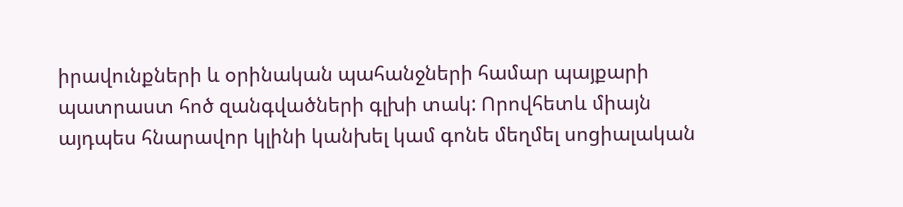իրավունքների և օրինական պահանջների համար պայքարի պատրաստ հոծ զանգվածների գլխի տակ: Որովհետև միայն այդպես հնարավոր կլինի կանխել կամ գոնե մեղմել սոցիալական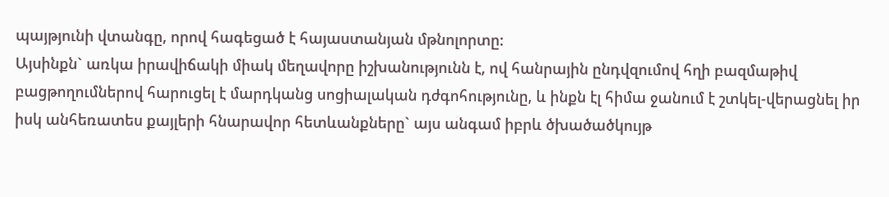պայթյունի վտանգը, որով հագեցած է հայաստանյան մթնոլորտը:
Այսինքն` առկա իրավիճակի միակ մեղավորը իշխանությունն է, ով հանրային ընդվզումով հղի բազմաթիվ բացթողումներով հարուցել է մարդկանց սոցիալական դժգոհությունը, և ինքն էլ հիմա ջանում է շտկել-վերացնել իր իսկ անհեռատես քայլերի հնարավոր հետևանքները` այս անգամ իբրև ծխածածկույթ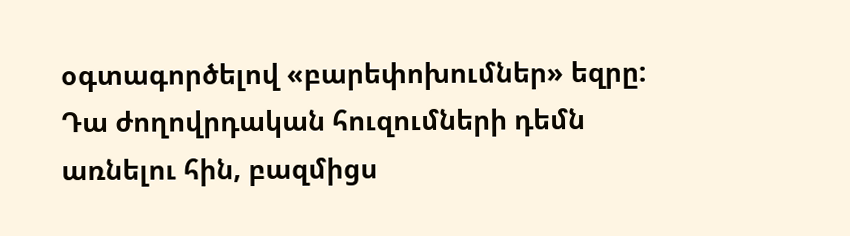օգտագործելով «բարեփոխումներ» եզրը: Դա ժողովրդական հուզումների դեմն առնելու հին, բազմիցս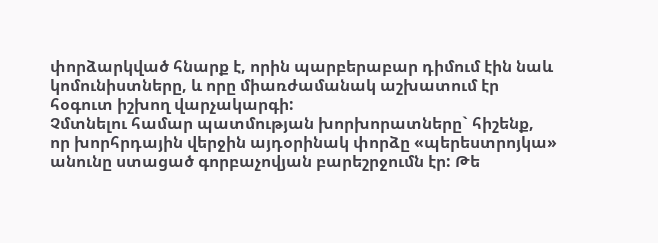փորձարկված հնարք է, որին պարբերաբար դիմում էին նաև կոմունիստները, և որը միառժամանակ աշխատում էր հօգուտ իշխող վարչակարգի:
Չմտնելու համար պատմության խորխորատները` հիշենք, որ խորհրդային վերջին այդօրինակ փորձը «պերեստրոյկա» անունը ստացած գորբաչովյան բարեշրջումն էր: Թե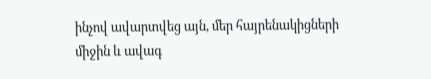ինչով ավարտվեց այն, մեր հայրենակիցների միջին և ավագ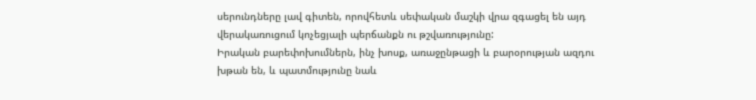սերունդները լավ գիտեն, որովհետև սեփական մաշկի վրա զգացել են այդ վերակառուցում կոչեցյալի պերճանքն ու թշվառությունը:
Իրական բարեփոխումներն, ինչ խոսք, առաջընթացի և բարօրության ազդու խթան են, և պատմությունը նաև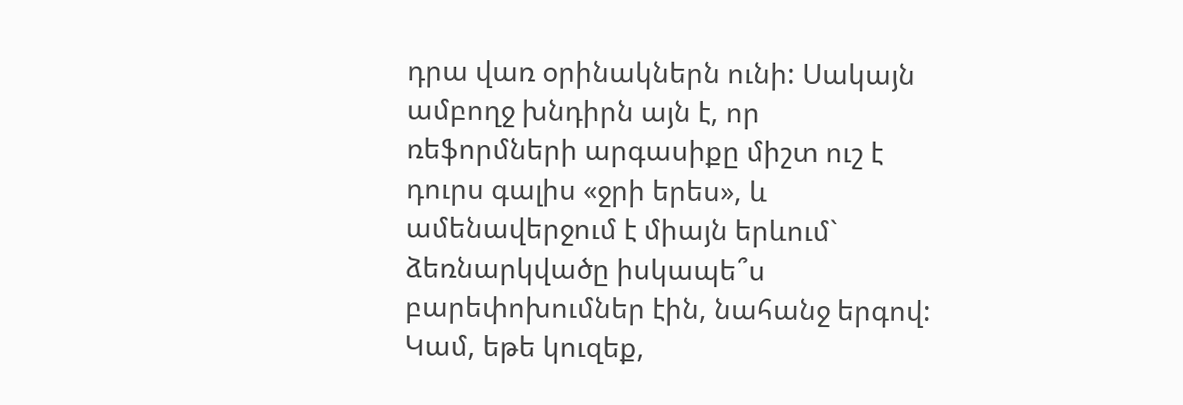դրա վառ օրինակներն ունի: Սակայն ամբողջ խնդիրն այն է, որ ռեֆորմների արգասիքը միշտ ուշ է դուրս գալիս «ջրի երես», և ամենավերջում է միայն երևում` ձեռնարկվածը իսկապե՞ս բարեփոխումներ էին, նահանջ երգով: Կամ, եթե կուզեք,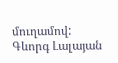մուղամով:
Գևորգ Լալայան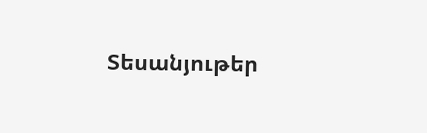Տեսանյութեր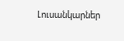Լուսանկարներ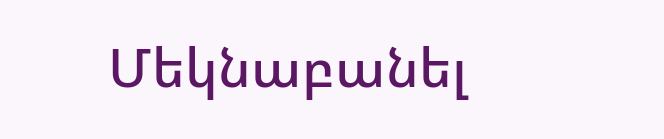Մեկնաբանել